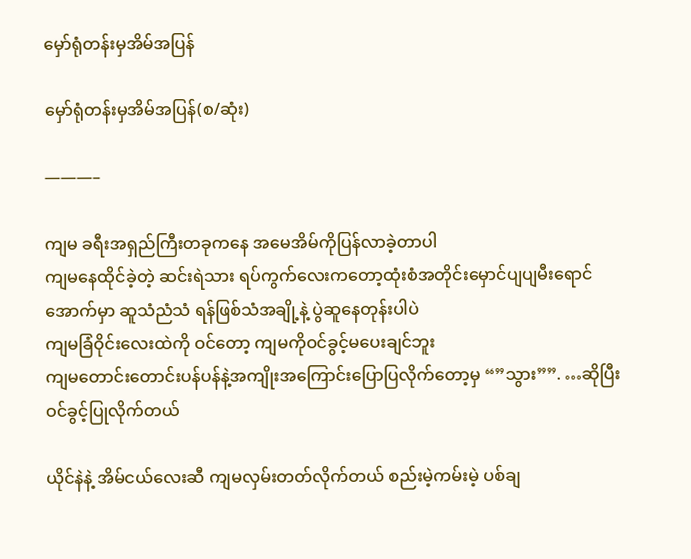မှော်ရုံတန်းမှအိမ်အပြန်

မှော်ရုံတန်းမှအိမ်အပြန်(စ/ဆုံး)

———–

ကျမ ခရီးအရှည်ကြီးတခုကနေ အမေအိမ်ကိုပြန်လာခဲ့တာပါ
ကျမနေထိုင်ခဲ့တဲ့ ဆင်းရဲသား ရပ်ကွက်လေးကတော့ထုံးစံအတိုင်းမှောင်ပျပျမီးရောင်အောက်မှာ ဆူသံညံသံ ရန်ဖြစ်သံအချို့နဲ့ ပွဲဆူနေတုန်းပါပဲ
ကျမခြံဝိုင်းလေးထဲကို ဝင်တော့ ကျမကိုဝင်ခွင့်မပေးချင်ဘူး
ကျမတောင်းတောင်းပန်ပန်နဲ့အကျိုးအကြောင်းပြောပြလိုက်တော့မှ “”သွား””. …ဆိုပြီး ဝင်ခွင့်ပြုလိုက်တယ်

ယိုင်နဲနဲ့ အိမ်ငယ်လေးဆီ ကျမလှမ်းတတ်လိုက်တယ် စည်းမဲ့ကမ်းမဲ့ ပစ်ချ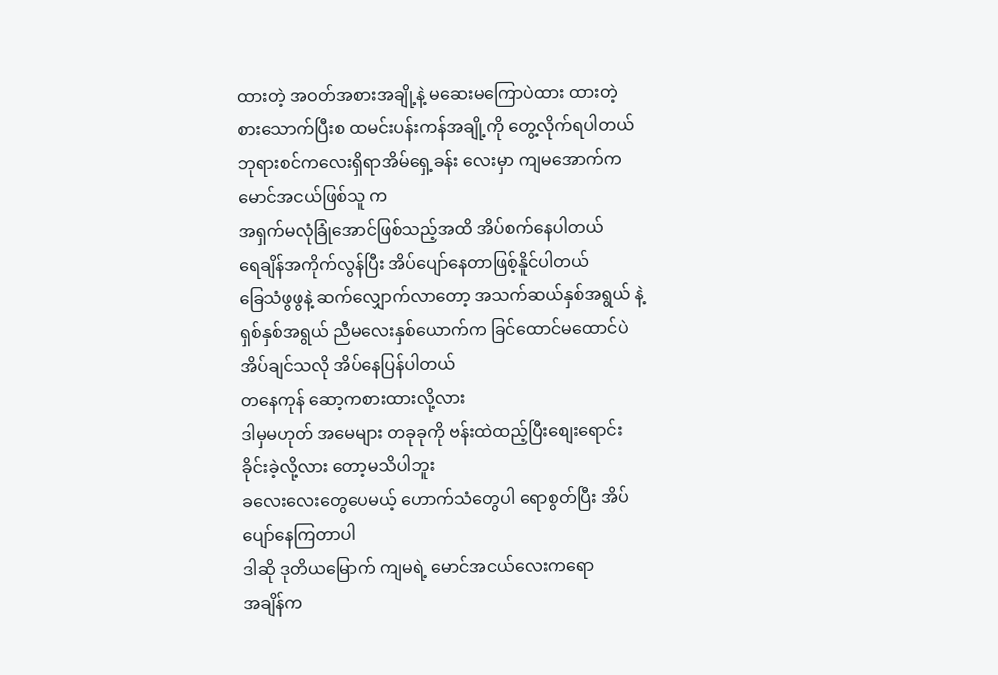ထားတဲ့ အဝတ်အစားအချို့နဲ့ မဆေးမကြောပဲထား ထားတဲ့ စားသောက်ပြီးစ ထမင်းပန်းကန်အချို့ကို တွေ့လိုက်ရပါတယ် ဘုရားစင်ကလေးရှိရာအိမ်ရှေ့ခန်း လေးမှာ ကျမအောက်က မောင်အငယ်ဖြစ်သူ က
အရှက်မလုံခြုံအောင်ဖြစ်သည့်အထိ အိပ်စက်နေပါတယ်
ရေချိန်အကိုက်လွန်ပြီး အိပ်ပျော်နေတာဖြစ့်နိူင်ပါတယ်
ခြေသံဖွဖွနဲ့ ဆက်လျှောက်လာတော့ အသက်ဆယ်နှစ်အရွယ် နဲ့ ရှစ်နှစ်အရွယ် ညီမလေးနှစ်ယောက်က ခြင်ထောင်မထောင်ပဲ အိပ်ချင်သလို အိပ်နေပြန်ပါတယ်
တနေကုန် ဆော့ကစားထားလို့လား
ဒါမှမဟုတ် အမေများ တခုခုကို ဗန်းထဲထည့်ပြီးစျေးရောင်းခိုင်းခဲ့လို့လား တော့မသိပါဘူး
ခလေးလေးတွေပေမယ့် ဟောက်သံတွေပါ ရောစွတ်ပြီး အိပ်ပျော်နေကြတာပါ
ဒါဆို ဒုတိယမြောက် ကျမရဲ့ မောင်အငယ်လေးကရော
အချိန်က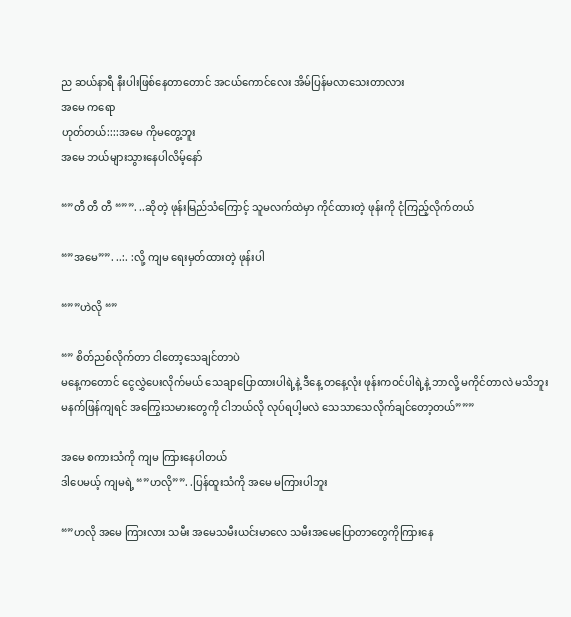ည ဆယ်နာရီ နီးပါးဖြစ်နေတာတောင် အငယ်ကောင်လေး အိမ်ပြန်မလာသေးတာလား
အမေ ကရော
ဟုတ်တယ်::::အမေ ကိုမတွေ့ဘူး
အမေ ဘယ်များသွားနေပါလိမ့်နော်

“”တီ တီ တီ “””. ..ဆိုတဲ့ ဖုန်းမြည်သံကြောင့် သူမလက်ထဲမှာ ကိုင်ထားတဲ့ ဖုန်းကို ငုံကြည့်လိုက်တယ်

“”အမေ””. ..:. :လို့ ကျမ ရေးမှတ်ထားတဲ့ ဖုန်းပါ

“””ဟဲလို “”

“” စိတ်ညစ်လိုက်တာ ငါတော့သေချင်တာပဲ
မနေ့ကတောင် ငွေလွှဲပေးလိုက်မယ် သေချာပြောထားပါရဲ့နဲ့ ဒီနေ့ တနေ့လုံး ဖုန်းကဝင်ပါရဲ့နဲ့ ဘာလို့ မကိုင်တာလဲ မသိဘူး
မနက်ဖြန်ကျရင် အကြွေးသမားတွေကို ငါဘယ်လို လုပ်ရပါ့မလဲ သေသာသေလိုက်ချင်တော့တယ်”””

အမေ စကားသံကို ကျမ ကြားနေပါတယ်
ဒါပေမယ့် ကျမရဲ့ “”ဟလို””. .ပြန်ထူးသံကို အမေ မကြားပါဘူး

“”ဟလို အမေ ကြားလား သမီး အမေသမီးယင်းမာလေ သမီးအမေပြောတာတွေကိုကြားနေ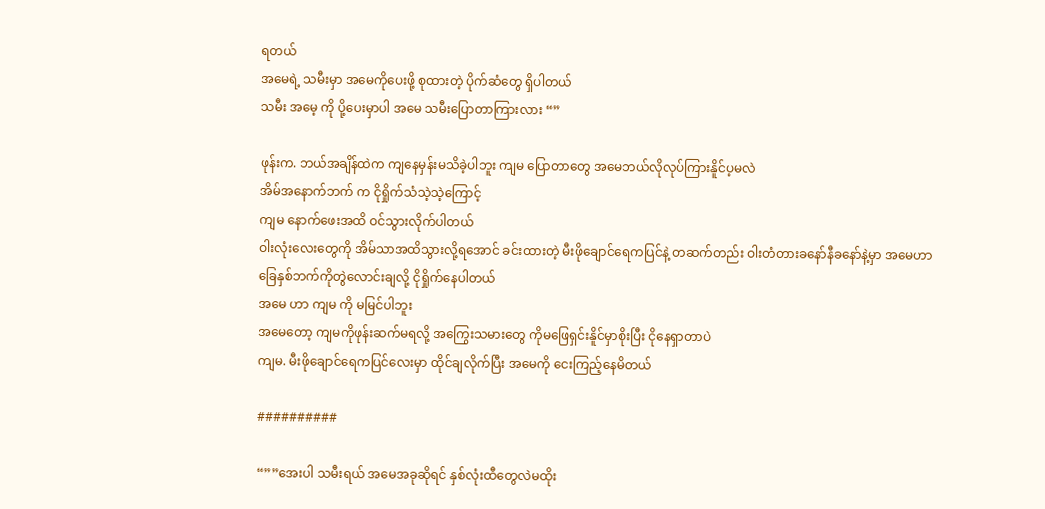ရတယ်
အမေရဲ့ သမီးမှာ အမေကိုပေးဖို့ စုထားတဲ့ ပိုက်ဆံတွေ ရှိပါတယ်
သမီး အမေ့ ကို ပို့ပေးမှာပါ အမေ သမီးပြောတာကြားလား “”

ဖုန်းက. ဘယ်အချိန်ထဲက ကျနေမှန်းမသိခဲ့ပါဘူး ကျမ ပြောတာတွေ အမေဘယ်လိုလုပ်ကြားနိူင်ပ့မလဲ
အိမ်အနောက်ဘက် က ငိုရှိုက်သံသဲ့သဲ့ကြောင့်
ကျမ နောက်ဖေးအထိ ဝင်သွားလိုက်ပါတယ်
ဝါးလုံးလေးတွေကို အိမ်သာအထိသွားလို့ရအောင် ခင်းထားတဲ့ မီးဖိုချောင်ရေကပြင်နဲ့ တဆက်တည်း ဝါးတံတားခနော်နီခနော်နဲ့မှာ အမေဟာ
ခြေနှစ်ဘက်ကိုတွဲလောင်းချလို့ ငိုရှိုက်နေပါတယ်
အမေ ဟာ ကျမ ကို မမြင်ပါဘူး
အမေတော့ ကျမကိုဖုန်းဆက်မရလို့ အကြွေးသမားတွေ ကိုမဖြေရှင်းနိူင်မှာစိုးပြီး ငိုနေရှာတာပဲ
ကျမ. မီးဖိုချောင်ရေကပြင်လေးမှာ ထိုင်ချလိုက်ပြီး အမေကို ငေးကြည့်နေမိတယ်

##########

“””အေးပါ သမီးရယ် အမေအခုဆိုရင် နှစ်လုံးထီတွေလဲမထိုး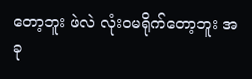တော့ဘူး ဖဲလဲ လုံးဝမရိုက်တော့ဘူး အခု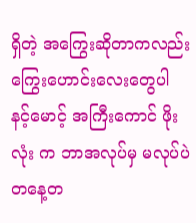ရှိတဲ့ အကြွေးဆိုတာကလည်း ကြွေးဟောင်းလေးတွေပါ
နင့်မောင့် အကြီးကောင် ဖိုးလုံး က ဘာအလုပ်မှ မလုပ်ပဲ တနေ့တ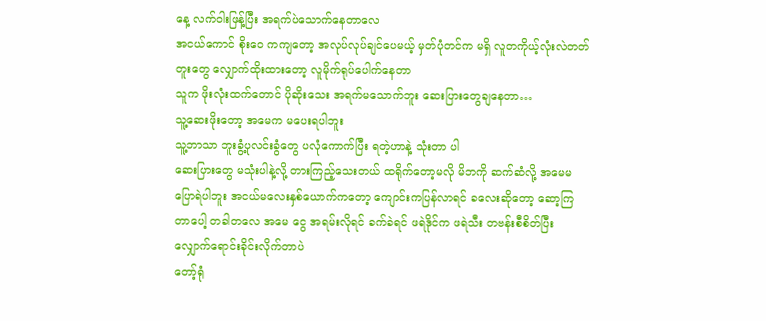နေ့ လက်ဝါးဖြန့်ပြီး အရက်ပဲသောက်နေတာလေ
အငယ်ကောင် စိုးဝေ ကကျတော့ အလုပ်လုပ်ချင်ပေမယ့် မှတ်ပုံတင်က မရှိ လူတကိုယ့်လုံးလဲတတ်တူးတွေ လျှောက်ထိုးထားတော့ လူမိုက်ရုပ်ပေါက်နေတာ
သူက ဖိုးလုံးထက်တောင် ပိုဆိုးသေး အရက်မသောက်ဘူး ဆေးပြားတွေချနေတာ…
သူ့ဆေးဖိုးတော့ အမေက မပေးရပါဘူး
သူ့ဘာသာ ဘူးခွံ့ပုလင်းခွံတွေ ပလုံကောက်ပြီး ရတဲ့ဟာနဲ့ သုံးတာ ပါ
ဆေးပြားတွေ မသုံးပါနဲ့လို့ တားကြည့်သေးတယ် ထရိုက်တော့မလို မိဘကို ဆက်ဆံလို့ အမေမပြောရဲပါဘူး အငယ်မလေးနှစ်ယောက်ကတော့ ကျောင်းကပြန်လာရင် ခလေးဆိုတော့ ဆော့ကြတာပေါ့ တခါတလေ အမေ ငွေ အရမ်းလိုရင် ခက်ခဲရင် ဖရဲဒိုင်က ဖရဲသီး တဗန်းစီစိတ်ပြီး လျှောက်ရောင်းခိုင်းလိုက်တာပဲ
တော့်ရုံ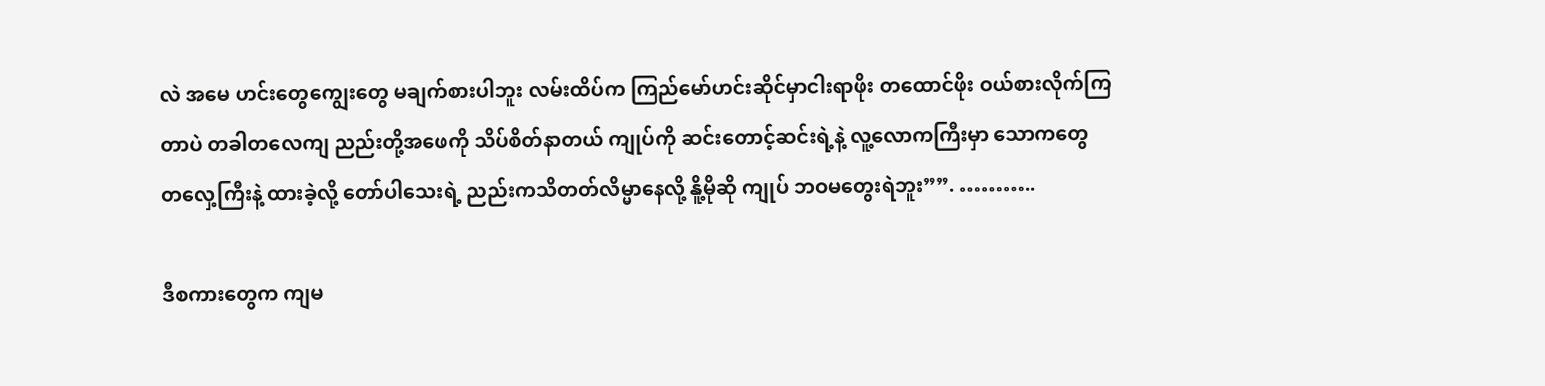လဲ အမေ ဟင်းတွေကျွေးတွေ မချက်စားပါဘူး လမ်းထိပ်က ကြည်မော်ဟင်းဆိုင်မှာငါးရာဖိုး တထောင်ဖိုး ဝယ်စားလိုက်ကြတာပဲ တခါတလေကျ ညည်းတို့အဖေကို သိပ်စိတ်နာတယ် ကျုပ်ကို ဆင်းတောင့်ဆင်းရဲ့နဲ့ လူ့လောကကြီးမှာ သောကတွေ တလှေ့ကြီးနဲ့ ထားခဲ့လို့ တော်ပါသေးရဲ့ ညည်းကသိတတ်လိမ္မာနေလို့ နိူ့မိုဆို ကျုပ် ဘဝမတွေးရဲဘူး””. ………..

ဒီစကားတွေက ကျမ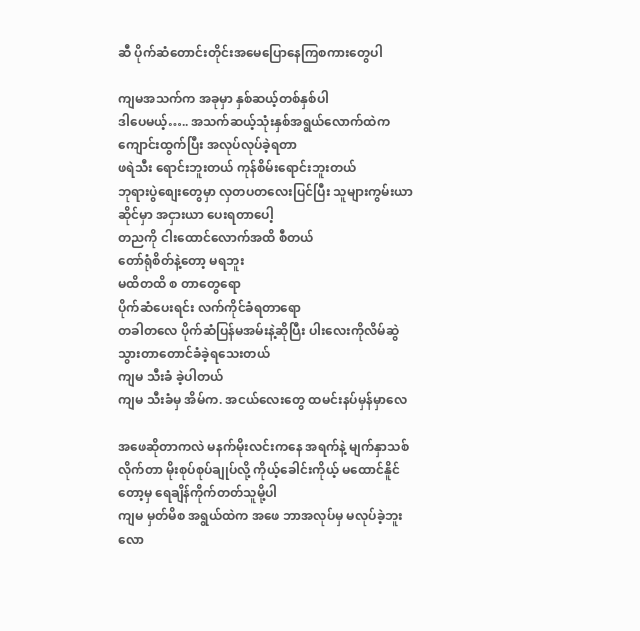ဆီ ပိုက်ဆံတောင်းတိုင်းအမေပြောနေကြစကားတွေပါ

ကျမအသက်က အခုမှာ နှစ်ဆယ့်တစ်နှစ်ပါ
ဒါပေမယ့်….. အသက်ဆယ့်သုံးနှစ်အရွယ်လောက်ထဲက ကျောင်းထွက်ပြီး အလုပ်လုပ်ခဲ့ရတာ
ဖရဲသီး ရောင်းဘူးတယ် ကုန်စိမ်းရောင်းဘူးတယ်
ဘုရားပွဲစျေးတွေမှာ လှတပတလေးပြင်ပြီး သူများကွမ်းယာဆိုင်မှာ အငှားယာ ပေးရတာပေါ့
တညကို ငါးထောင်လောက်အထိ စီတယ်
တော်ရုံစိတ်နဲ့တော့ မရဘူး
မထိတထိ စ တာတွေရော
ပိုက်ဆံပေးရင်း လက်ကိုင်ခံရတာရော
တခါတလေ ပိုက်ဆံပြန်မအမ်းနဲ့ဆိုပြီး ပါးလေးကိုလိမ်ဆွဲသွားတာတောင်ခံခဲ့ရသေးတယ်
ကျမ သီးခံ ခဲ့ပါတယ်
ကျမ သီးခံမှ အိမ်က. အငယ်လေးတွေ ထမင်းနပ်မှန်မှာလေ

အဖေဆိုတာကလဲ မနက်မိုးလင်းကနေ အရက်နဲ့ မျက်နှာသစ်လိုက်တာ မိုးစုပ်စုပ်ချုပ်လို့ ကိုယ့်ခေါင်းကိုယ့် မထောင်နိူင်တော့မှ ရေချိန်ကိုက်တတ်သူမို့ပါ
ကျမ မှတ်မိစ အရွယ်ထဲက အဖေ ဘာအလုပ်မှ မလုပ်ခဲ့ဘူး
လော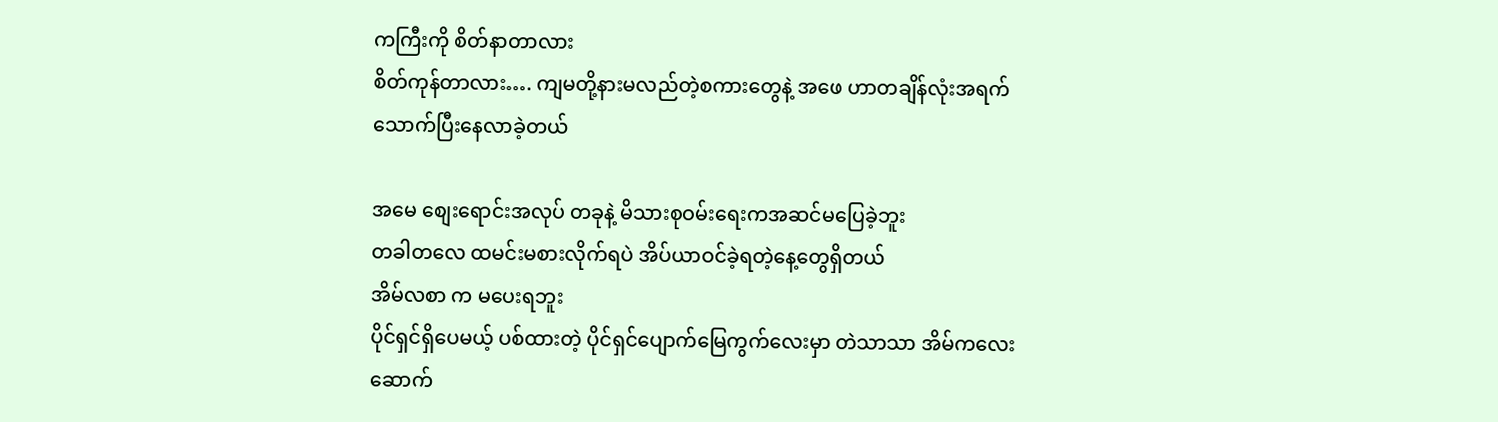ကကြီးကို စိတ်နာတာလား
စိတ်ကုန်တာလား…. ကျမတို့နားမလည်တဲ့စကားတွေနဲ့ အဖေ ဟာတချိန်လုံးအရက်သောက်ပြီးနေလာခဲ့တယ်

အမေ စျေးရောင်းအလုပ် တခုနဲ့ မိသားစုဝမ်းရေးကအဆင်မပြေခဲ့ဘူး
တခါတလေ ထမင်းမစားလိုက်ရပဲ အိပ်ယာဝင်ခဲ့ရတဲ့နေ့တွေရှိတယ်
အိမ်လစာ က မပေးရဘူး
ပိုင်ရှင်ရှိပေမယ့် ပစ်ထားတဲ့ ပိုင်ရှင်ပျောက်မြေကွက်လေးမှာ တဲသာသာ အိမ်ကလေးဆောက်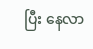ပြီး နေလာ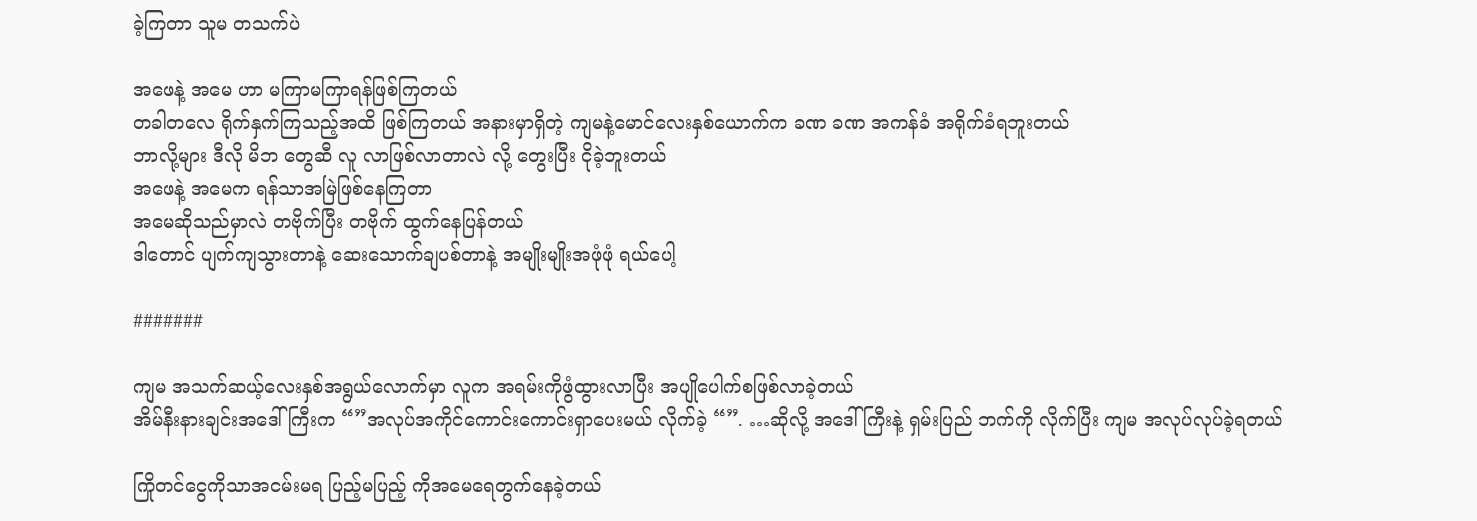ခဲ့ကြတာ သူမ တသက်ပဲ

အဖေနဲ့ အမေ ဟာ မကြာမကြာရန်ဖြစ်ကြတယ်
တခါတလေ ရိုက်နှက်ကြသည့်အထိ ဖြစ်ကြတယ် အနားမှာရှိတဲ့ ကျမနဲ့မောင်လေးနှစ်ယောက်က ခဏ ခဏ အကန်ခံ အရိုက်ခံရဘူးတယ်
ဘာလို့များ ဒီလို မိဘ တွေဆီ လူ လာဖြစ်လာတာလဲ လို့ တွေးပြီး ငိုခဲ့ဘူးတယ်
အဖေနဲ့ အမေက ရန်သာအမြဲဖြစ်နေကြတာ
အမေဆိုသည်မှာလဲ တဗိုက်ပြီး တဗိုက် ထွက်နေပြန်တယ်
ဒါတောင် ပျက်ကျသွားတာနဲ့ ဆေးသောက်ချပစ်တာနဲ့ အမျိုးမျိုးအဖုံဖုံ ရယ်ပေါ့

#######

ကျမ အသက်ဆယ့်လေးနှစ်အရွယ်လောက်မှာ လူက အရမ်းကိုဖွံထွားလာပြီး အပျိုပေါက်စဖြစ်လာခဲ့တယ်
အိမ်နီးနားချင်းအဒေါ်ကြီးက “”အလုပ်အကိုင်ကောင်းကောင်းရှာပေးမယ် လိုက်ခဲ့ “”. …ဆိုလို့ အဒေါ်ကြီးနဲ့ ရှမ်းပြည် ဘက်ကို လိုက်ပြီး ကျမ အလုပ်လုပ်ခဲ့ရတယ်

ကြိုတင်ငွေကိုသာအငမ်းမရ ပြည့်မပြည့် ကိုအမေရေတွက်နေခဲ့တယ်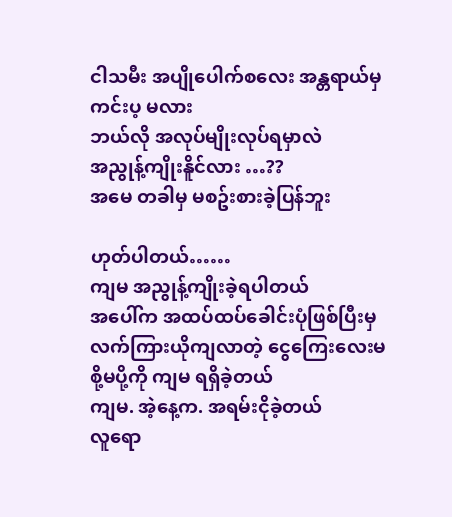ငါသမီး အပျိုပေါက်စလေး အန္တရာယ်မှ ကင်းပ့ မလား
ဘယ်လို အလုပ်မျိုးလုပ်ရမှာလဲ
အညွုန့်ကျိုးနိူင်လား …??
အမေ တခါမှ မစဥ်းစားခဲ့ပြန်ဘူး

ဟုတ်ပါတယ်……
ကျမ အညွုန့်ကျိုးခဲ့ရပါတယ်
အပေါ်က အထပ်ထပ်ခေါင်းပုံဖြစ်ပြီးမှ လက်ကြားယိုကျလာတဲ့ ငွေကြေးလေးမစို့မပို့ကို ကျမ ရရှိခဲ့တယ်
ကျမ. အဲ့နေ့က. အရမ်းငိုခဲ့တယ်
လူရော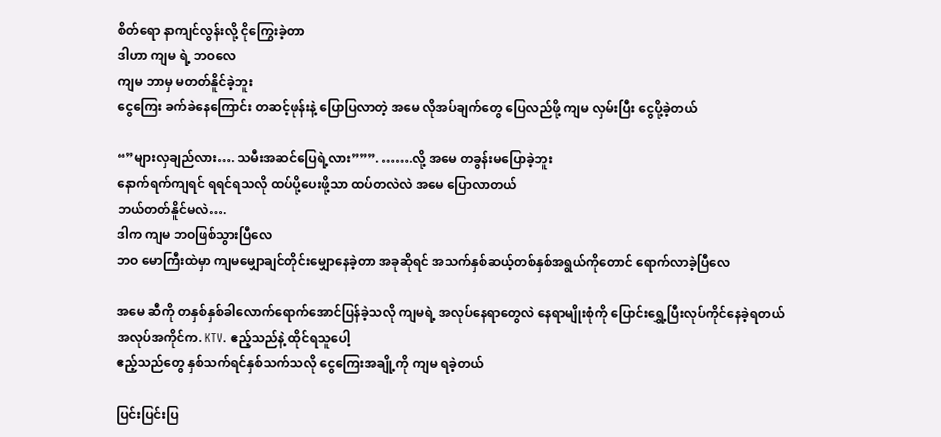စိတ်ရော နာကျင်လွန်းလို့ ငိုကြွေးခဲ့တာ
ဒါဟာ ကျမ ရဲ့ ဘဝလေ
ကျမ ဘာမှ မတတ်နိူင်ခဲ့ဘူး
ငွေကြေး ခက်ခဲနေကြောင်း တဆင့်ဖုန်းနဲ့ ပြောပြလာတဲ့ အမေ လိုအပ်ချက်တွေ ပြေလည်ဖို့ ကျမ လှမ်းပြီး ငွေပို့ခဲ့တယ်

“”များလှချည်လား…. သမီးအဆင်ပြေရဲ့လား”””. …….လို့ အမေ တခွန်းမပြောခဲ့ဘူး
နောက်ရက်ကျရင် ရရင်ရသလို ထပ်ပို့ပေးဖို့သာ ထပ်တလဲလဲ အမေ ပြောလာတယ်
ဘယ်တတ်နိူင်မလဲ….
ဒါက ကျမ ဘဝဖြစ်သွားပြီလေ
ဘဝ မောကြီးထဲမှာ ကျမမျှောချင်တိုင်းမျှောနေခဲ့တာ အခုဆိုရင် အသက်နှစ်ဆယ့်တစ်နှစ်အရွယ်ကိုတောင် ရောက်လာခဲ့ပြီလေ

အမေ ဆီကို တနှစ်နှစ်ခါလောက်ရောက်အောင်ပြန်ခဲ့သလို ကျမရဲ့ အလုပ်နေရာတွေလဲ နေရာမျိုးစုံကို ပြောင်းရွှေ့ပြီးလုပ်ကိုင်နေခဲ့ရတယ်
အလုပ်အကိုင်က. KTV. ဧည့်သည်နဲ့ ထိုင်ရသူပေါ့
ဧည့်သည်တွေ နှစ်သက်ရင်နှစ်သက်သလို ငွေကြေးအချို့ကို ကျမ ရခဲ့တယ်

ပြင်းပြင်းပြ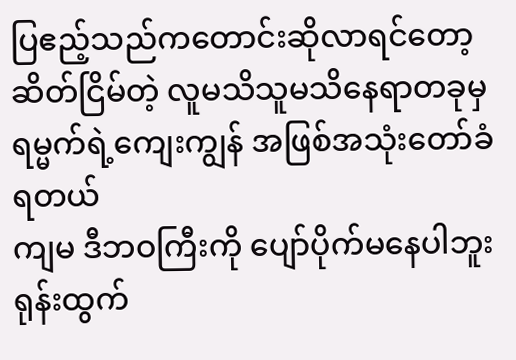ပြဧည့်သည်ကတောင်းဆိုလာရင်တော့ ဆိတ်ငြိမ်တဲ့ လူမသိသူမသိနေရာတခုမှ ရမ္မက်ရဲ့ကျေးကျွန် အဖြစ်အသုံးတော်ခံရတယ်
ကျမ ဒီဘဝကြီးကို ပျော်ပိုက်မနေပါဘူး
ရုန်းထွက်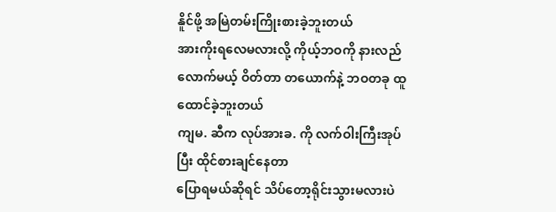နိူင်ဖို့ အမြဲတမ်းကြိုးစားခဲ့ဘူးတယ်
အားကိုးရလေမလားလို့ ကိုယ့်ဘဝကို နားလည်လောက်မယ့် ဝိတ်တာ တယောက်နဲ့ ဘဝတခု ထူထောင်ခဲ့ဘူးတယ်
ကျမ. ဆီက လုပ်အားခ. ကို လက်ဝါးကြီးအုပ်ပြီး ထိုင်စားချင်နေတာ
ပြောရမယ်ဆိုရင် သိပ်တော့ရိုင်းသွားမလားပဲ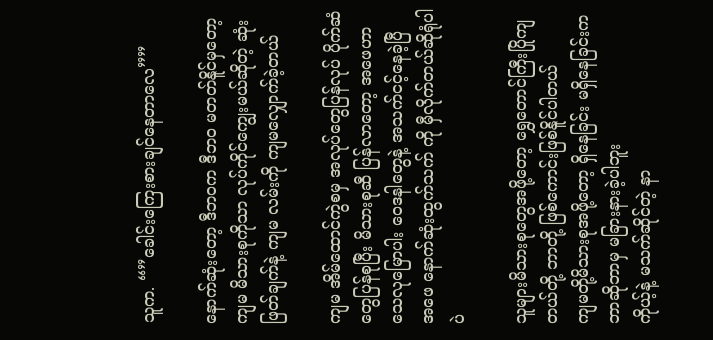သူက. “”ခေါင်းကြေးစားချင်နေတာလေ””

နောက်ဆုံးတော့ ဒီဘဝက ဒီဘဝ မတတ်နိူင်မှတော့ ကျမ မိသားစုကိုသာ လုပ်ကိုင်ကျွေးမယ်ဆိုတဲ့ ဆုံးဖြတ်ချက်နဲ့ ကျမ လမ်းကို ကျမလျှောက်ခဲ့တယ်

ကျမ အိမ်ထောင်ကွဲစမှ အလုပ်တွေပြန်လုပ် ပိုက်ဆံတွေပြန်စုပြီး မိသားစုဆီ ပြန်လာတော့ အဖေဟာ သေလုမြောပါး ဝေဒနါတွေနဲ့ အသက်ငင့်နေခဲ့ပြီ
အဖေ နောက်ဆုံးထွက်သက် ကို မှီလိုက်တယ်ဆိုရုံပါပဲ

သူများမိသားစုတွေအဖို့တော့ ရွှေတောင်ကြီးပြိုကျတယ်တို့ ဘာတို့ ဖြစ်ကောင်းဖြစ်နိူင်ပါတယ်
ကျမတို့မိသားစုအဖို့တော့ ရှိနေခြင်း မရှိနေခြင်းက ဘာဆိုဘာမှ မခြားနားခဲ့ပါဘူး
ကိုယ့်နဲ့ မသက်ဆိုင်တဲ့ နာ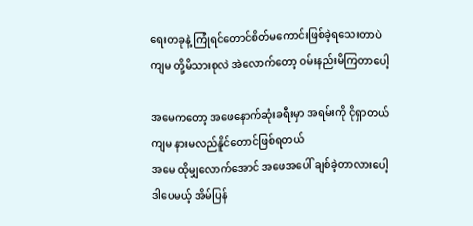ရေးတခုနဲ့ ကြုံရင်တောင်စိတ်မကောင်းဖြစ်ခဲ့ရသေးတာပဲ
ကျမ တို့မိသားစုလဲ အဲလောက်တော့ ဝမ်းနည်းမိကြတာပေါ့

အမေကတော့ အဖေနောက်ဆုံးခရီးမှာ အရမ်းကို ငိုရှာတယ်
ကျမ နားမလည်နိူင်တောင်ဖြစ်ရတယ်
အမေ ထိုမျှလောက်အောင် အဖေအပေါ် ချစ်ခဲ့တာလားပေါ့
ဒါပေမယ့် အိမ်ပြန်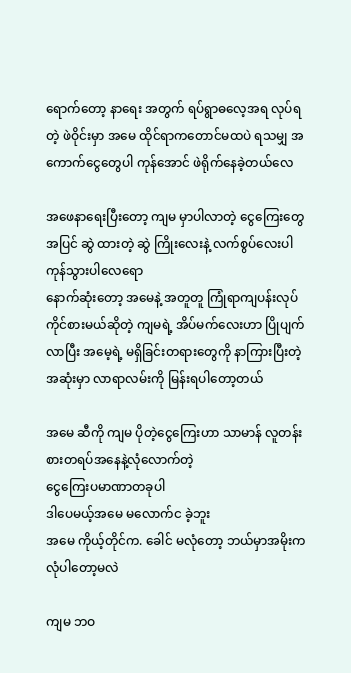ရောက်တော့ နာရေး အတွက် ရပ်ရွာဓလေ့အရ လုပ်ရတဲ့ ဖဲဝိုင်းမှာ အမေ ထိုင်ရာကတောင်မထပဲ ရသမျှ အကောက်ငွေတွေပါ ကုန်အောင် ဖဲရိုက်နေခဲ့တယ်လေ

အဖေနာရေးပြီးတော့ ကျမ မှာပါလာတဲ့ ငွေကြေးတွေအပြင် ဆွဲ ထားတဲ့ ဆွဲ ကြိုးလေးနဲ့ လက်စွပ်လေးပါ ကုန်သွားပါလေရော
နောက်ဆုံးတော့ အမေနဲ့ အတူတူ ကြုံရာကျပန်းလုပ်ကိုင်စားမယ်ဆိုတဲ့ ကျမရဲ့ အိပ်မက်လေးဟာ ပြိုပျက်လာပြီး အမေ့ရဲ့ မရှိခြင်းတရားတွေကို နာကြားပြီးတဲ့အဆုံးမှာ လာရာလမ်းကို မြန်းရပါတော့တယ်

အမေ ဆီကို ကျမ ပိုတဲ့ငွေကြေးဟာ သာမာန် လူတန်းစားတရပ်အနေနဲ့လုံလောက်တဲ့
ငွေကြေးပမာဏာတခုပါ
ဒါပေမယ့်အမေ မလောက်င ခဲ့ဘူး
အမေ ကိုယ့်တိုင်က. ခေါင် မလုံတော့ ဘယ်မှာအမိုးက လုံပါတော့မလဲ

ကျမ ဘဝ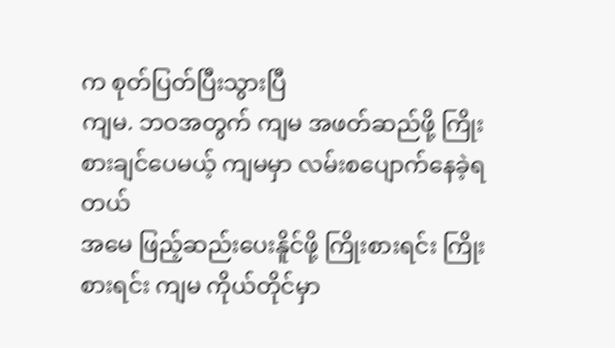က စုတ်ပြတ်ပြီးသွားပြီ
ကျမ. ဘဝအတွက် ကျမ အဖတ်ဆည်ဖို့ ကြိုးစားချင်ပေမယ့် ကျမမှာ လမ်းစပျောက်နေခဲ့ရတယ်
အမေ ဖြည့်ဆည်းပေးနိူင်ဖို့ ကြိုးစားရင်း ကြိုးစားရင်း ကျမ ကိုယ်တိုင်မှာ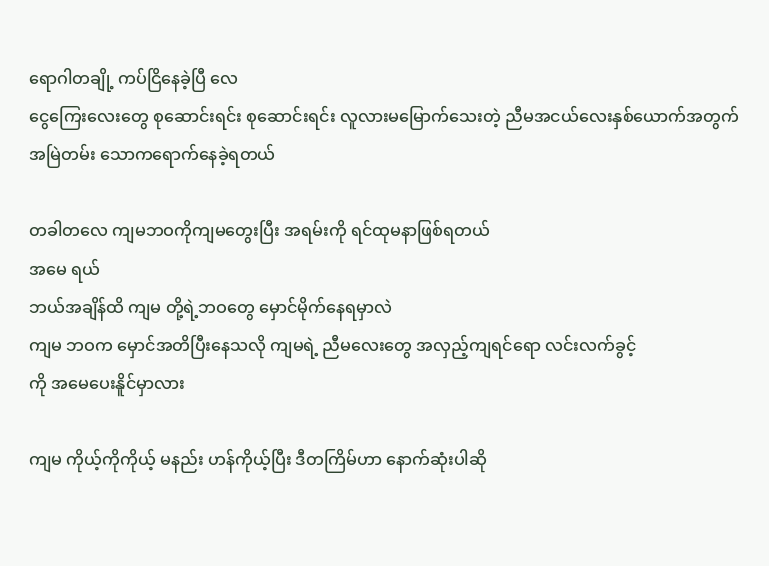ရောဂါတချို့ ကပ်ငြိနေခဲ့ပြီ လေ
ငွေကြေးလေးတွေ စုဆောင်းရင်း စုဆောင်းရင်း လူလားမမြောက်သေးတဲ့ ညီမအငယ်လေးနှစ်ယောက်အတွက် အမြဲတမ်း သောကရောက်နေခဲ့ရတယ်

တခါတလေ ကျမဘဝကိုကျမတွေးပြီး အရမ်းကို ရင်ထုမနာဖြစ်ရတယ်
အမေ ရယ်
ဘယ်အချိန်ထိ ကျမ တို့ရဲ့ဘဝတွေ မှောင်မိုက်နေရမှာလဲ
ကျမ ဘဝက မှောင်အတိပြီးနေသလို ကျမရဲ့ ညီမလေးတွေ အလှည့်ကျရင်ရော လင်းလက်ခွင့်
ကို အမေပေးနိူင်မှာလား

ကျမ ကိုယ့်ကိုကိုယ့် မနည်း ဟန်ကိုယ့်ပြီး ဒီတကြိမ်ဟာ နောက်ဆုံးပါဆို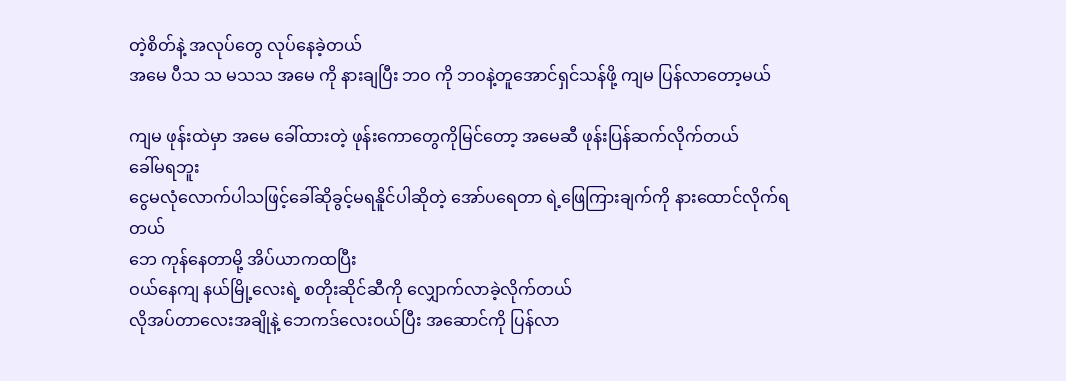တဲ့စိတ်နဲ့ အလုပ်တွေ လုပ်နေခဲ့တယ်
အမေ ပီသ သ မသသ အမေ ကို နားချပြီး ဘဝ ကို ဘဝနဲ့တူအောင်ရှင်သန်ဖို့ ကျမ ပြန်လာတော့မယ်

ကျမ ဖုန်းထဲမှာ အမေ ခေါ်ထားတဲ့ ဖုန်းကောတွေကိုမြင်တော့ အမေဆီ ဖုန်းပြန်ဆက်လိုက်တယ်
ခေါ်မရဘူး
ငွေမလုံလောက်ပါသဖြင့်ခေါ်ဆိုခွင့်မရနိူင်ပါဆိုတဲ့ အော်ပရေတာ ရဲ့ဖြေကြားချက်ကို နားထောင်လိုက်ရတယ်
ဘေ ကုန်နေတာမို့ အိပ်ယာကထပြီး
ဝယ်နေကျ နယ်မြို့လေးရဲ့ စတိုးဆိုင်ဆီကို လျှောက်လာခဲ့လိုက်တယ်
လိုအပ်တာလေးအချိုနဲ့ ဘေကဒ်လေးဝယ်ပြီး အဆောင်ကို ပြန်လာ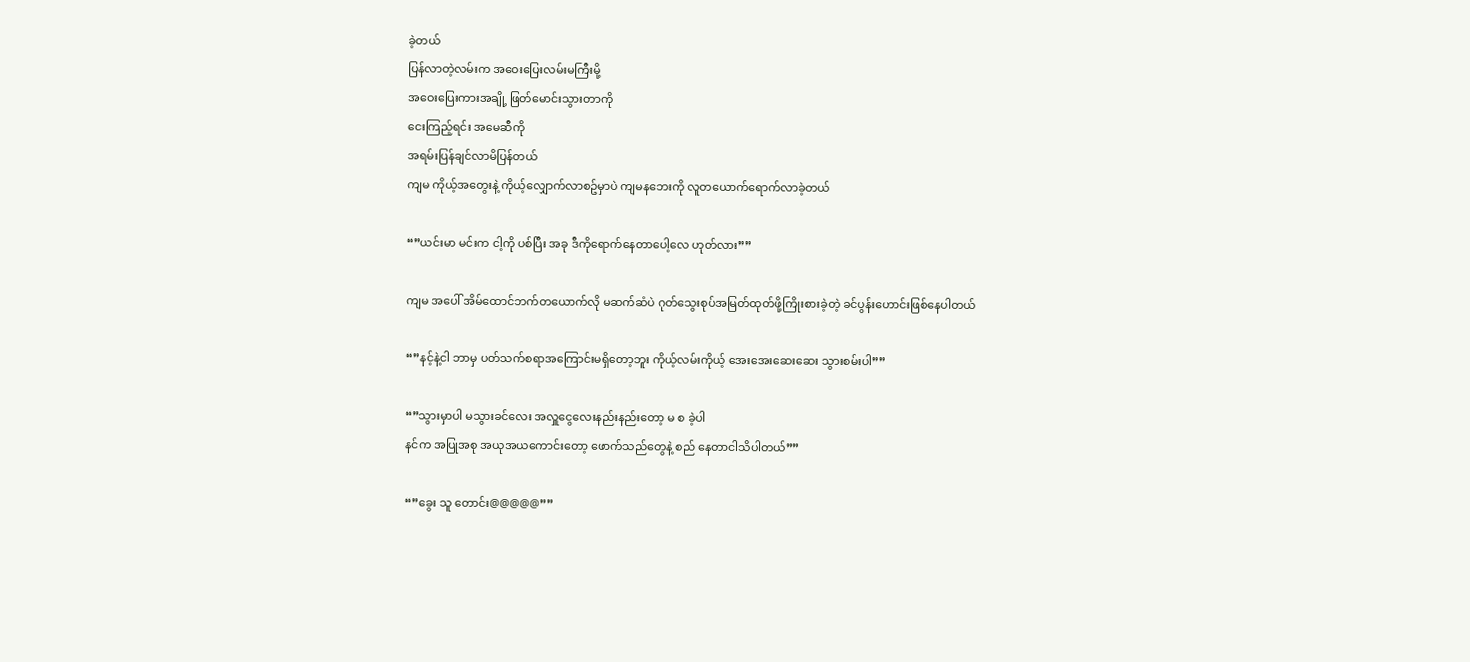ခဲ့တယ်
ပြန်လာတဲ့လမ်းက အဝေးပြေးလမ်းမကြီးမို့
အဝေးပြေးကားအချို့ ဖြတ်မောင်းသွားတာကို
ငေးကြည့်ရင်း အမေဆီကို
အရမ်းပြန်ချင်လာမိပြန်တယ်
ကျမ ကိုယ့်အတွေးနဲ့ ကိုယ့်လျှောက်လာစဥ်မှာပဲ ကျမနဘေးကို လူတယောက်ရောက်လာခဲ့တယ်

“”ယင်းမာ မင်းက ငါ့ကို ပစ်ပြီး အခု ဒီကိုရောက်နေတာပေါ့လေ ဟုတ်လား””

ကျမ အပေါ် အိမ်ထောင်ဘက်တယောက်လို မဆက်ဆံပဲ ဂုတ်သွေးစုပ်အမြတ်ထုတ်ဖို့ကြိုးစားခဲ့တဲ့ ခင်ပွန်းဟောင်းဖြစ်နေပါတယ်

“”နင့်နဲ့ငါ ဘာမှ ပတ်သက်စရာအကြောင်းမရှိတော့ဘူး ကိုယ့်လမ်းကိုယ့် အေးအေးဆေးဆေး သွားစမ်းပါ””

“”သွားမှာပါ မသွားခင်လေး အလှူငွေလေးနည်းနည်းတော့ မ စ ခဲ့ပါ
နင်က အပြုအစု အယုအယကောင်းတော့ ဖောက်သည်တွေနဲ့ စည် နေတာငါသိပါတယ်””

“”ခွေး သူ တောင်း@@@@@””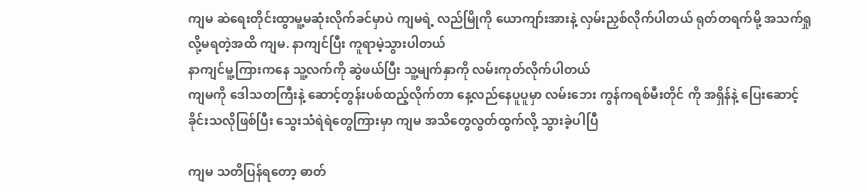ကျမ ဆဲရေးတိုင်းထွာမူ့မဆုံးလိုက်ခင်မှာပဲ ကျမရဲ့ လည်မြိုကို ယောကျာ်းအားနဲ့ လှမ်းညှစ်လိုက်ပါတယ် ရုတ်တရက်မို့ အသက်ရှုလို့မရတဲ့အထိ ကျမ. နာကျင်ပြီး ကူရာမဲ့သွားပါတယ်
နာကျင်မူ့ကြားကနေ သူ့လက်ကို ဆွဲဖယ်ပြီး သူ့မျက်နှာကို လမ်းကုတ်လိုက်ပါတယ်
ကျမကို ဒေါသတကြီးနဲ့ ဆောင့်တွန်းပစ်ထည့်လိုက်တာ နေ့လည်နေပူပူမှာ လမ်းဘေး ကွန်ကရစ်မီးတိုင် ကို အရှိန်နဲ့ ပြေးဆောင့်ခိုင်းသလိုဖြစ်ပြီး သွေးသံရဲရဲတွေကြားမှာ ကျမ အသိတွေလွတ်ထွက်လို့ သွားခဲ့ပါပြီ

ကျမ သတိပြန်ရတော့ ဓာတ်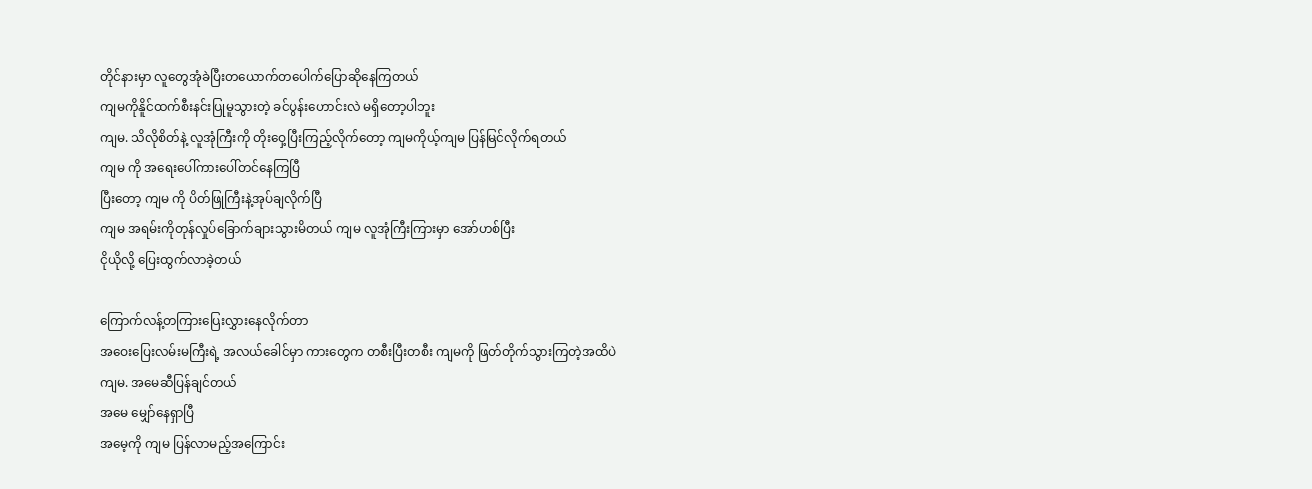တိုင်နားမှာ လူတွေအုံခဲပြီးတယောက်တပေါက်ပြောဆိုနေကြတယ်
ကျမကိုနိူင်ထက်စီးနင်းပြုမူသွားတဲ့ ခင်ပွန်းဟောင်းလဲ မရှိတော့ပါဘူး
ကျမ. သိလိုစိတ်နဲ့ လူအုံကြီးကို တိုးဝှေ့ပြီးကြည့်လိုက်တော့ ကျမကိုယ့်ကျမ ပြန်မြင်လိုက်ရတယ်
ကျမ ကို အရေးပေါ်ကားပေါ်တင်နေကြပြီ
ပြီးတော့ ကျမ ကို ပိတ်ဖြုကြီးနဲ့အုပ်ချလိုက်ပြီ
ကျမ အရမ်းကိုတုန်လှုပ်ခြောက်ချားသွားမိတယ် ကျမ လူအုံကြီးကြားမှာ အော်ဟစ်ပြီး
ငိုယိုလို့ ပြေးထွက်လာခဲ့တယ်

ကြောက်လန့်တကြားပြေးလွှားနေလိုက်တာ
အဝေးပြေးလမ်းမကြီးရဲ့ အလယ်ခေါင်မှာ ကားတွေက တစီးပြီးတစီး ကျမကို ဖြတ်တိုက်သွားကြတဲ့အထိပဲ
ကျမ. အမေဆီပြန်ချင်တယ်
အမေ မျှော်နေရှာပြီ
အမေ့ကို ကျမ ပြန်လာမည့်အကြောင်း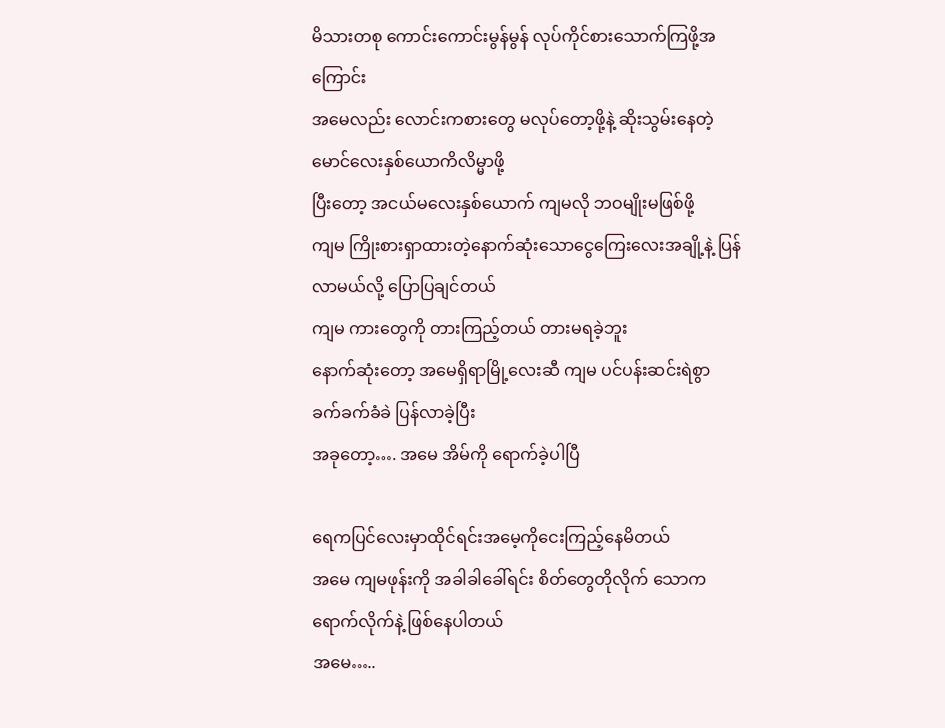မိသားတစု ကောင်းကောင်းမွန်မွန် လုပ်ကိုင်စားသောက်ကြဖို့အကြောင်း
အမေလည်း လောင်းကစားတွေ မလုပ်တော့ဖို့နဲ့ ဆိုးသွမ်းနေတဲ့မောင်လေးနှစ်ယောကိလိမ္မာဖို့
ပြီးတော့ အငယ်မလေးနှစ်ယောက် ကျမလို ဘဝမျိုးမဖြစ်ဖို့
ကျမ ကြိုးစားရှာထားတဲ့နောက်ဆုံးသောငွေကြေးလေးအချို့နဲ့ ပြန်လာမယ်လို့ ပြောပြချင်တယ်
ကျမ ကားတွေကို တားကြည့်တယ် တားမရခဲ့ဘူး
နောက်ဆုံးတော့ အမေရှိရာမြို့လေးဆီ ကျမ ပင်ပန်းဆင်းရဲစွာ ခက်ခက်ခံခဲ ပြန်လာခဲ့ပြီး
အခုတော့…. အမေ အိမ်ကို ရောက်ခဲ့ပါပြီ

ရေကပြင်လေးမှာထိုင်ရင်းအမေ့ကိုငေးကြည့်နေမိတယ်
အမေ ကျမဖုန်းကို အခါခါခေါ်ရင်း စိတ်တွေတိုလိုက် သောကရောက်လိုက်နဲ့ ဖြစ်နေပါတယ်
အမေ…..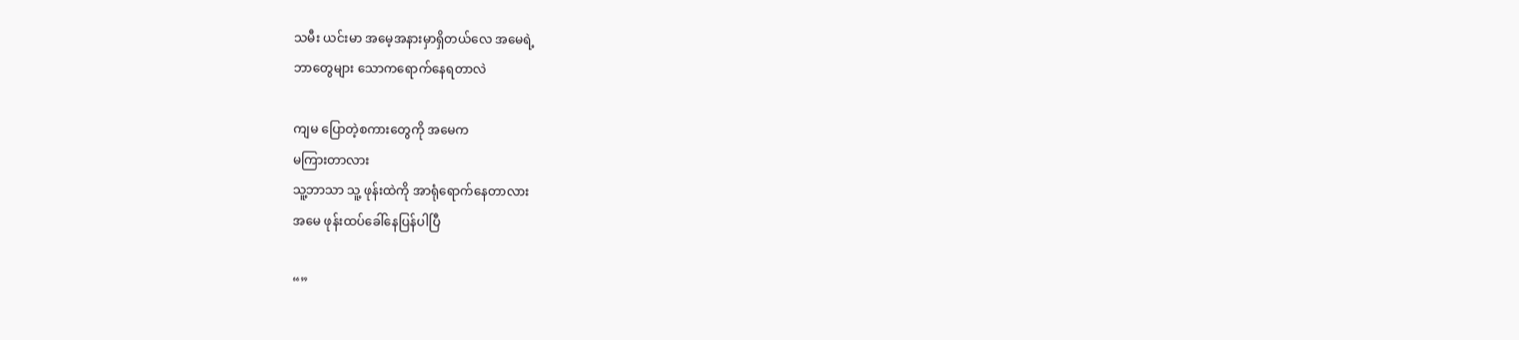သမီး ယင်းမာ အမေ့အနားမှာရှိတယ်လေ အမေရဲ့
ဘာတွေများ သောကရောက်နေရတာလဲ

ကျမ ပြောတဲ့စကားတွေကို အမေက
မကြားတာလား
သူ့ဘာသာ သူ့ ဖုန်းထဲကို အာရုံရောက်နေတာလား
အမေ ဖုန်းထပ်ခေါ်နေပြန်ပါပြီ

“”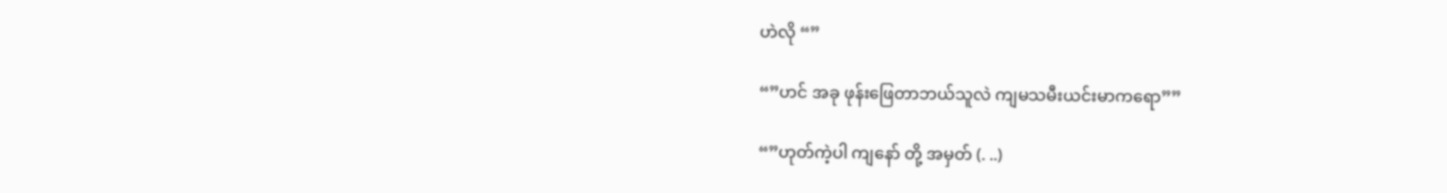ဟဲလို “”

“”ဟင် အခု ဖုန်းဖြေတာဘယ်သူလဲ ကျမသမီးယင်းမာကရော””

“”ဟုတ်ကဲ့ပါ ကျနော် တို့ အမှတ် (. ..)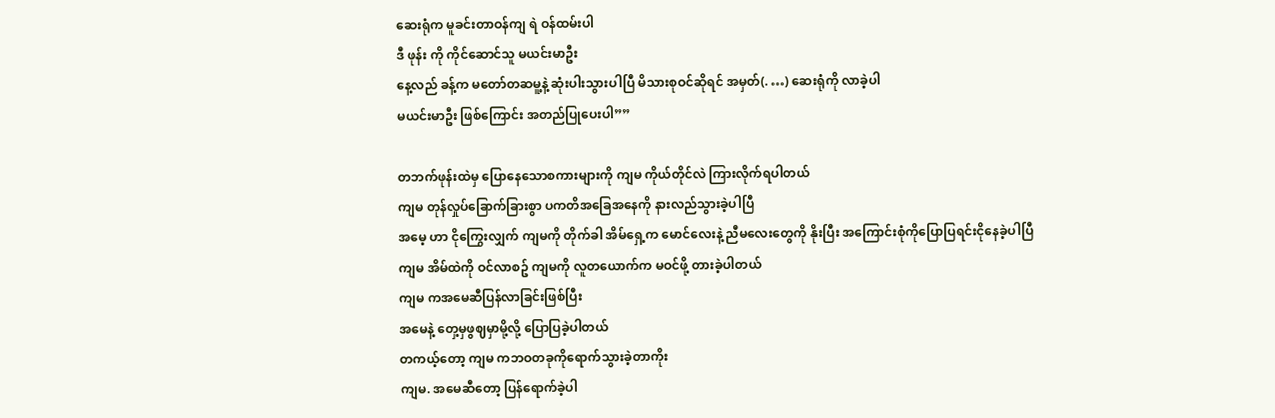ဆေးရုံက မူခင်းတာဝန်ကျ ရဲ ဝန်ထမ်းပါ
ဒီ ဖုန်း ကို ကိုင်ဆောင်သူ မယင်းမာဦး
နေ့လည် ခန့်က မတော်တဆမူ့နဲ့ ဆုံးပါးသွားပါပြီ မိသားစုဝင်ဆိုရင် အမှတ်(. …) ဆေးရုံကို လာခဲ့ပါ
မယင်းမာဦး ဖြစ်ကြောင်း အတည်ပြုပေးပါ””

တဘက်ဖုန်းထဲမှ ပြောနေသောစကားများကို ကျမ ကိုယ်တိုင်လဲ ကြားလိုက်ရပါတယ်
ကျမ တုန်လှုပ်ခြောက်ခြားစွာ ပကတိအခြေအနေကို နားလည်သွားခဲ့ပါပြီ
အမေ့ ဟာ ငိုကြွေးလျှက် ကျမကို တိုက်ခါ အိမ်ရှေ့က မောင်လေးနဲ့ ညီမလေးတွေကို နိုးပြီး အကြောင်းစုံကိုပြောပြရင်းငိုနေခဲ့ပါပြီ
ကျမ အိမ်ထဲကို ဝင်လာစဥ် ကျမကို လူတယောက်က မဝင်ဖို့ တားခဲ့ပါတယ်
ကျမ ကအမေဆီပြန်လာခြင်းဖြစ်ပြီး
အမေနဲ့ တှေ့မှဖွဈမှာမို့လို့ ပြောပြခဲ့ပါတယ်
တကယ့်တော့ ကျမ ကဘဝတခုကိုရောက်သွားခဲ့တာကိုး
ကျမ. အမေဆီတော့ ပြန်ရောက်ခဲ့ပါ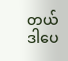တယ်
ဒါပေ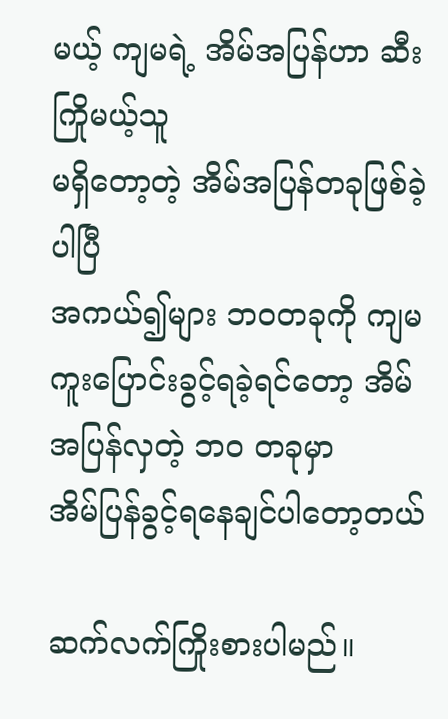မယ့် ကျမရဲ့ အိမ်အပြန်ဟာ ဆီးကြိုမယ့်သူ
မရှိတော့တဲ့ အိမ်အပြန်တခုဖြစ်ခဲ့ပါပြီ
အကယ်၍များ ဘဝတခုကို ကျမ ကူးပြောင်းခွင့်ရခဲ့ရင်တော့ အိမ်အပြန်လှတဲ့ ဘဝ တခုမှာ
အိမ်ပြန်ခွင့်ရနေချင်ပါတော့တယ်

ဆက်လက်ကြိုးစားပါမည်။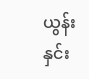ယွန်းနှင်း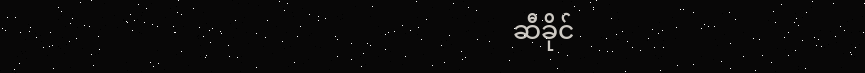ဆီခိုင်